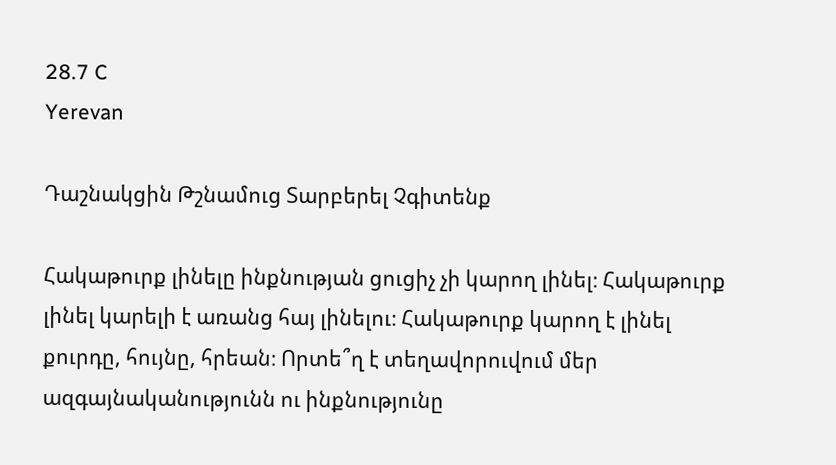28.7 C
Yerevan

Դաշնակցին Թշնամուց Տարբերել Չգիտենք

Հակաթուրք լինելը ինքնության ցուցիչ չի կարող լինել։ Հակաթուրք լինել կարելի է առանց հայ լինելու։ Հակաթուրք կարող է լինել քուրդը, հույնը, հրեան։ Որտե՞ղ է տեղավորուվում մեր ազգայնականությունն ու ինքնությունը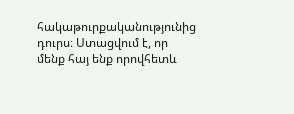հակաթուրքականությունից դուրս։ Ստացվում է, որ մենք հայ ենք որովհետև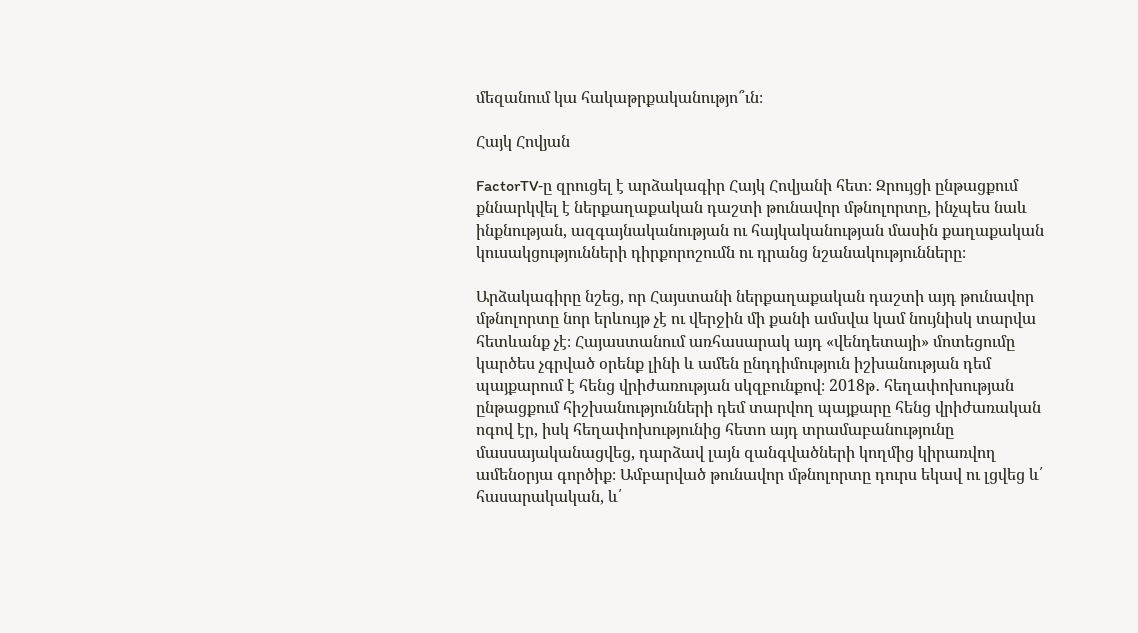մեզանում կա հակաթրքականությո՞ւն։

Հայկ Հովյան

FactorTV‑ը զրուցել է արձակագիր Հայկ Հովյանի հետ։ Զրույցի ընթացքում քննարկվել է ներքաղաքական դաշտի թունավոր մթնոլորտը, ինչպես նաև ինքնության, ազգայնականության ու հայկականության մասին քաղաքական կուսակցությունների դիրքորոշումն ու դրանց նշանակությունները։

Արձակագիրը նշեց, որ Հայստանի ներքաղաքական դաշտի այդ թունավոր մթնոլորտը նոր երևույթ չէ ու վերջին մի քանի ամսվա կամ նույնիսկ տարվա հետևանք չէ։ Հայաստանում առհասարակ այդ «վենդետայի» մոտեցումը կարծես չգրված օրենք լինի և ամեն ընդդիմություն իշխանության դեմ պայքարում է հենց վրիժառության սկզբունքով։ 2018թ․ հեղափոխության ընթացքում հիշխանությունների դեմ տարվող պայքարը հենց վրիժառական ոգով էր, իսկ հեղափոխությունից հետո այդ տրամաբանությունը մասսայականացվեց, դարձավ լայն զանգվածների կողմից կիրառվող ամենօրյա գործիք։ Ամբարված թունավոր մթնոլորտը դուրս եկավ ու լցվեց և՛ հասարակական, և՛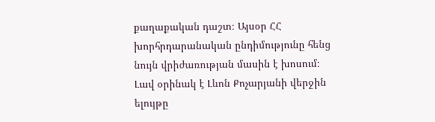քաղաքական դաշտ։ Այսօր ՀՀ խորհրդարանական ընդիմությունը հենց նույն վրիժառության մասին է խոսում։ Լավ օրինակ է Լևոն Քոչարյանի վերջին ելույթը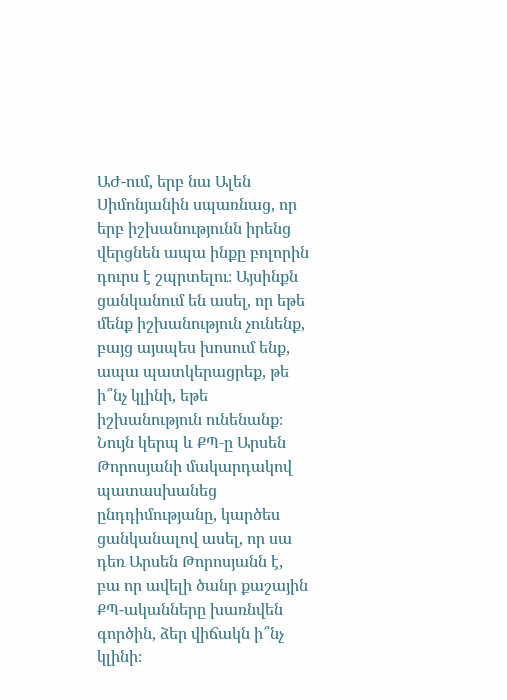ԱԺ-ում, երբ նա Ալեն Սիմոնյանին սպառնաց, որ երբ իշխանությունն իրենց վերցնեն ապա ինքը բոլորին դուրս է շպրտելու։ Այսինքն ցանկանում են ասել, որ եթե մենք իշխանություն չունենք, բայց այսպես խոսում ենք, ապա պատկերացրեք, թե ի՞նչ կլինի, եթե իշխանություն ունենանք։ Նույն կերպ և ՔՊ‑ը Արսեն Թորոսյանի մակարդակով պատասխանեց ընդդիմությանը, կարծես ցանկանալով ասել, որ սա դեռ Արսեն Թորոսյանն է, բա որ ավելի ծանր քաշային ՔՊ-ականները խառնվեն գործին, ձեր վիճակն ի՞նչ կլինի։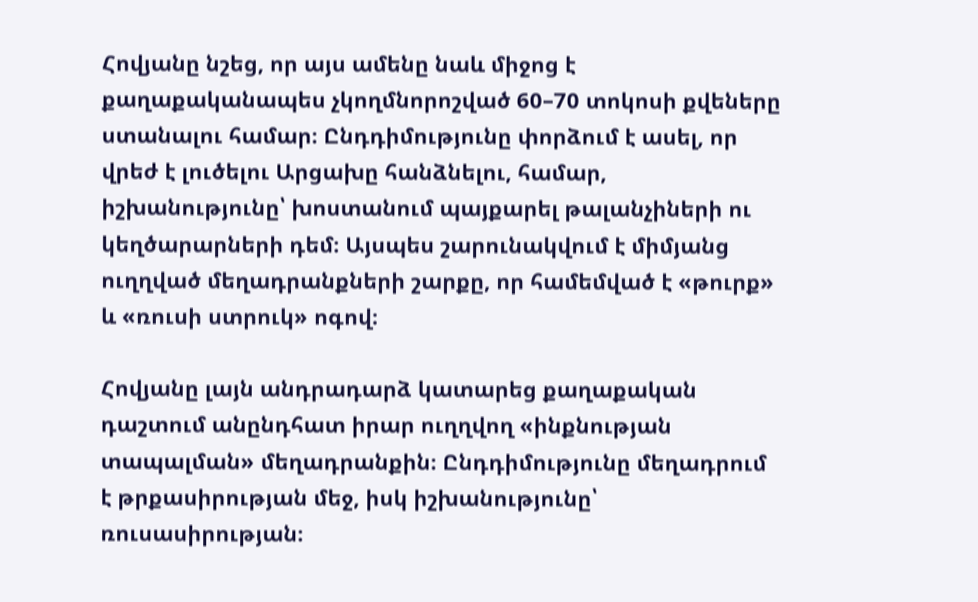Հովյանը նշեց, որ այս ամենը նաև միջոց է քաղաքականապես չկողմնորոշված 60–70 տոկոսի քվեները ստանալու համար։ Ընդդիմությունը փորձում է ասել, որ վրեժ է լուծելու Արցախը հանձնելու, համար, իշխանությունը՝ խոստանում պայքարել թալանչիների ու կեղծարարների դեմ։ Այսպես շարունակվում է միմյանց ուղղված մեղադրանքների շարքը, որ համեմված է «թուրք» և «ռուսի ստրուկ» ոգով։

Հովյանը լայն անդրադարձ կատարեց քաղաքական դաշտում անընդհատ իրար ուղղվող «ինքնության տապալման» մեղադրանքին։ Ընդդիմությունը մեղադրում է թրքասիրության մեջ, իսկ իշխանությունը՝ ռուսասիրության։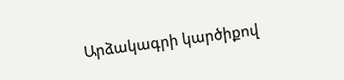Արձակագրի կարծիքով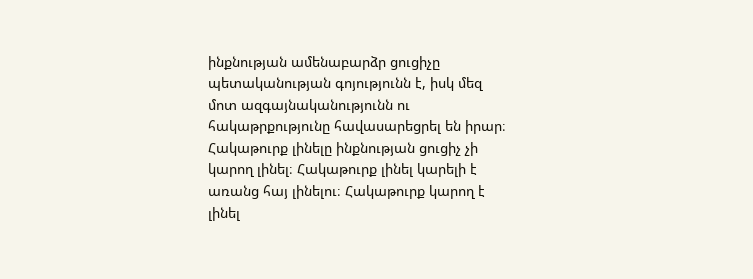ինքնության ամենաբարձր ցուցիչը պետականության գոյությունն է, իսկ մեզ մոտ ազգայնականությունն ու հակաթրքությունը հավասարեցրել են իրար։ Հակաթուրք լինելը ինքնության ցուցիչ չի կարող լինել։ Հակաթուրք լինել կարելի է առանց հայ լինելու։ Հակաթուրք կարող է լինել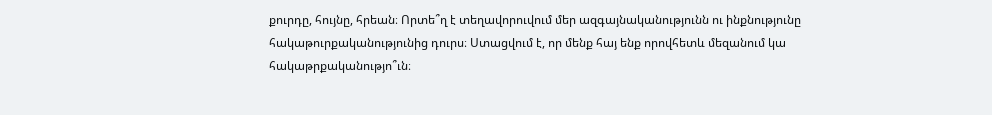քուրդը, հույնը, հրեան։ Որտե՞ղ է տեղավորուվում մեր ազգայնականությունն ու ինքնությունը հակաթուրքականությունից դուրս։ Ստացվում է, որ մենք հայ ենք որովհետև մեզանում կա հակաթրքականությո՞ւն։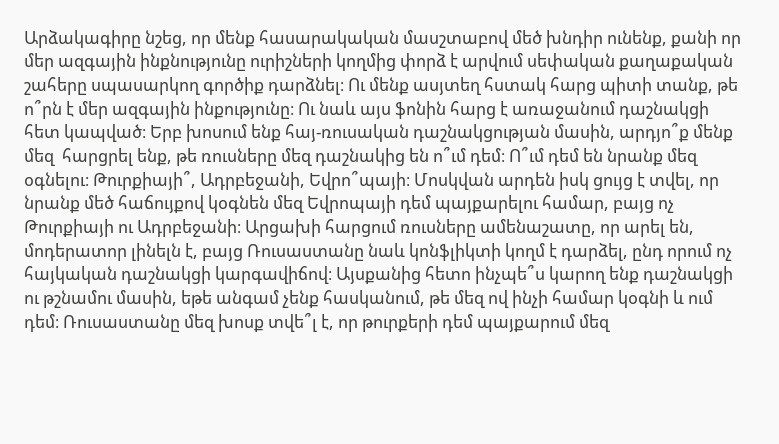Արձակագիրը նշեց, որ մենք հասարակական մասշտաբով մեծ խնդիր ունենք, քանի որ մեր ազգային ինքնությունը ուրիշների կողմից փորձ է արվում սեփական քաղաքական շահերը սպասարկող գործիք դարձնել։ Ու մենք ասյտեղ հստակ հարց պիտի տանք, թե ո՞րն է մեր ազգային ինքությունը։ Ու նաև այս ֆոնին հարց է առաջանում դաշնակցի հետ կապված։ Երբ խոսում ենք հայ-ռուսական դաշնակցության մասին, արդյո՞ք մենք մեզ  հարցրել ենք, թե ռուսները մեզ դաշնակից են ո՞ւմ դեմ։ Ո՞ւմ դեմ են նրանք մեզ օգնելու։ Թուրքիայի՞, Ադրբեջանի, Եվրո՞պայի։ Մոսկվան արդեն իսկ ցույց է տվել, որ նրանք մեծ հաճույքով կօգնեն մեզ Եվրոպայի դեմ պայքարելու համար, բայց ոչ Թուրքիայի ու Ադրբեջանի։ Արցախի հարցում ռուսները ամենաշատը, որ արել են, մոդերատոր լինելն է, բայց Ռուսաստանը նաև կոնֆլիկտի կողմ է դարձել, ընդ որում ոչ հայկական դաշնակցի կարգավիճով։ Այսքանից հետո ինչպե՞ս կարող ենք դաշնակցի ու թշնամու մասին, եթե անգամ չենք հասկանում, թե մեզ ով ինչի համար կօգնի և ում դեմ։ Ռուսաստանը մեզ խոսք տվե՞լ է, որ թուրքերի դեմ պայքարում մեզ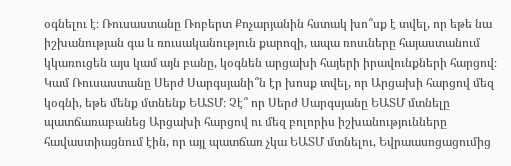օգնելու է։ Ռուսաստանը Ռոբերտ Քոչարյանին հստակ խո՞սք է տվել, որ եթե նա իշխանության գա և ռուսականություն քարոզի, ապա ռոսւները հայաստանում կկառուցեն այս կամ այն բանը, կօգնեն արցախի հայերի իրավունքների հարցով։ Կամ Ռուսաստանը Սերժ Սարգսյանի՞ն էր խոսք տվել, որ Արցախի հարցով մեզ կօգնի, եթե մենք մտնենք ԵԱՏՄ։ Չէ՞ որ Սերժ Սարգսյանը ԵԱՏՄ մտնելը պատճառաբանեց Արցախի հարցով ու մեզ բոլորիս իշխանությունները հավաստիացնում էին, որ այլ պատճառ չկա ԵԱՏՄ մտնելու, Եվրաասոցացումից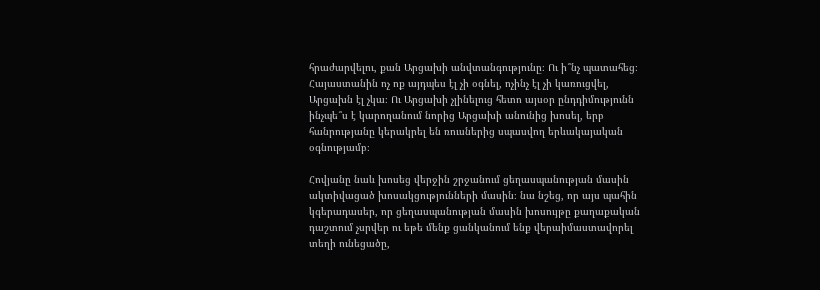հրաժարվելու, քան Արցախի անվտանգությունը։ Ու ի՞նչ պատահեց։ Հայաստանին ոչ ոք այդպես էլ չի օգնել, ոչինչ էլ չի կառուցվել, Արցախն էլ չկա։ Ու Արցախի չլինելուց հետո այսօր ընդդիմությունն ինչպե՞ս է կարողանում նորից Արցախի անունից խոսել, երբ հանրությանը կերակրել են ռուսներից սպասվող երևակայական օգնությամբ։

Հովյանը նաև խոսեց վերջին շրջանում ցեղասպանության մասին ակտիվացած խոսակցությունների մասին։ նա նշեց, որ այս պահին կգերադասեր, որ ցեղասպանության մասին խոսույթը քաղաքական դաշտում չսրվեր ու եթե մենք ցանկանում ենք վերաիմաստավորել տեղի ունեցածը,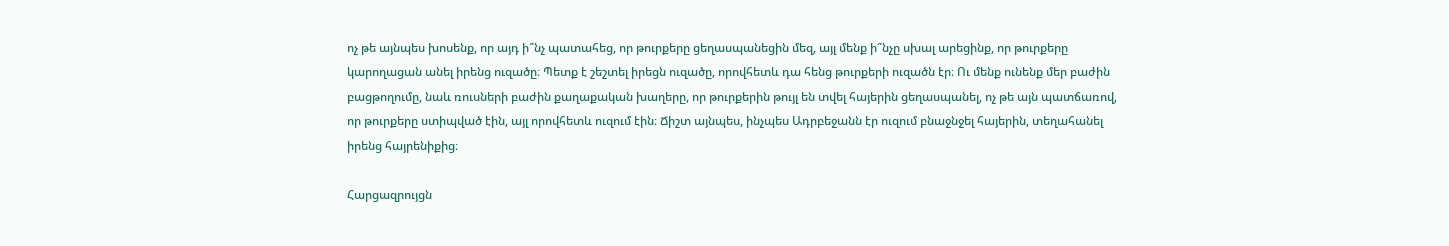ոչ թե այնպես խոսենք, որ այդ ի՞նչ պատահեց, որ թուրքերը ցեղասպանեցին մեզ, այլ մենք ի՞նչը սխալ արեցինք, որ թուրքերը կարողացան անել իրենց ուզածը։ Պետք է շեշտել իրեցն ուզածը, որովհետև դա հենց թուրքերի ուզածն էր։ Ու մենք ունենք մեր բաժին բացթողումը, նաև ռուսների բաժին քաղաքական խաղերը, որ թուրքերին թույլ են տվել հայերին ցեղասպանել, ոչ թե այն պատճառով, որ թուրքերը ստիպված էին, այլ որովհետև ուզում էին։ Ճիշտ այնպես, ինչպես Ադրբեջանն էր ուզում բնաջնջել հայերին, տեղահանել իրենց հայրենիքից։

Հարցազրույցն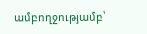ամբողջությամբ՝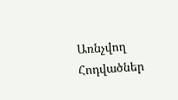Առնչվող Հոդվածներ